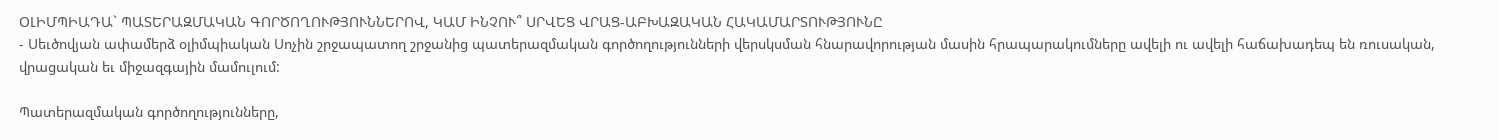ՕԼԻՄՊԻԱԴԱ` ՊԱՏԵՐԱԶՄԱԿԱՆ ԳՈՐԾՈՂՈՒԹՅՈՒՆՆԵՐՈՎ, ԿԱՄ ԻՆՉՈՒ՞ ՍՐՎԵՑ ՎՐԱՑ-ԱԲԽԱԶԱԿԱՆ ՀԱԿԱՄԱՐՏՈՒԹՅՈՒՆԸ
- Սեւծովյան ափամերձ օլիմպիական Սոչին շրջապատող շրջանից պատերազմական գործողությունների վերսկսման հնարավորության մասին հրապարակումները ավելի ու ավելի հաճախադեպ են ռուսական, վրացական եւ միջազգային մամուլում:

Պատերազմական գործողությունները,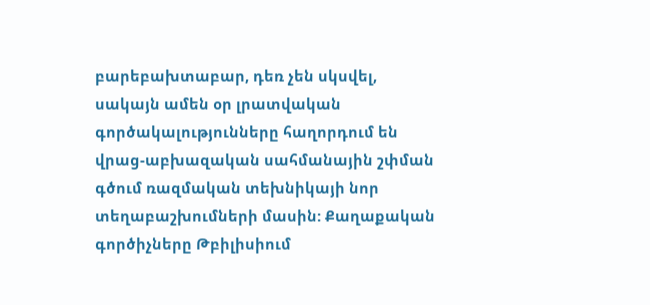բարեբախտաբար, դեռ չեն սկսվել, սակայն ամեն օր լրատվական գործակալությունները հաղորդում են վրաց-աբխազական սահմանային շփման գծում ռազմական տեխնիկայի նոր տեղաբաշխումների մասին: Քաղաքական գործիչները Թբիլիսիում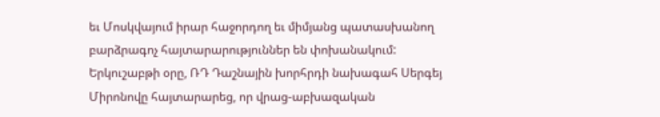եւ Մոսկվայում իրար հաջորդող եւ միմյանց պատասխանող բարձրագոչ հայտարարություններ են փոխանակում: Երկուշաբթի օրը, ՌԴ Դաշնային խորհրդի նախագահ Սերգեյ Միրոնովը հայտարարեց, որ վրաց-աբխազական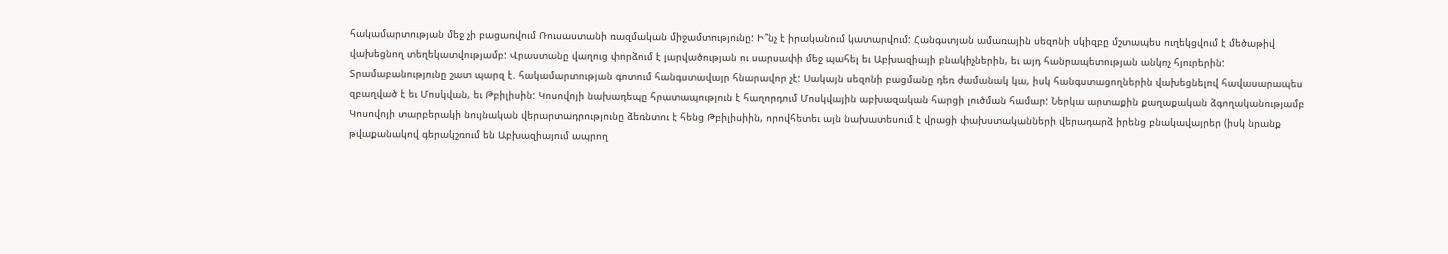հակամարտության մեջ չի բացառվում Ռուսաստանի ռազմական միջամտությունը: Ի՞նչ է իրականում կատարվում: Հանգստյան ամառային սեզոնի սկիզբը մշտապես ուղեկցվում է մեծաթիվ վախեցնող տեղեկատվությամբ: Վրաստանը վաղուց փորձում է լարվածության ու սարսափի մեջ պահել եւ Աբխազիայի բնակիչներին, եւ այդ հանրապետության անկոչ հյուրերին: Տրամաբանությունը շատ պարզ է. հակամարտության գոտում հանգստավայր հնարավոր չէ: Սակայն սեզոնի բացմանը դեռ ժամանակ կա, իսկ հանգստացողներին վախեցնելով հավասարապես զբաղված է եւ Մոսկվան, եւ Թբիլիսին: Կոսովոյի նախադեպը հրատապություն է հաղորդում Մոսկվային աբխազական հարցի լուծման համար: Ներկա արտաքին քաղաքական ձգողականությամբ Կոսովոյի տարբերակի նույնական վերարտադրությունը ձեռնտու է հենց Թբիլիսիին, որովհետեւ այն նախատեսում է վրացի փախստականների վերադարձ իրենց բնակավայրեր (իսկ նրանք թվաքանակով գերակշռում են Աբխազիայում ապրող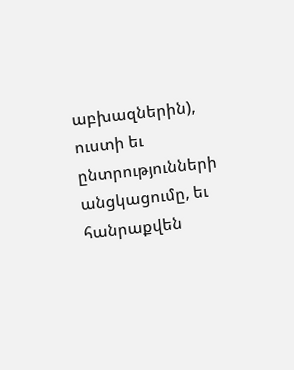աբխազներին), ուստի եւ ընտրությունների անցկացումը, եւ հանրաքվեն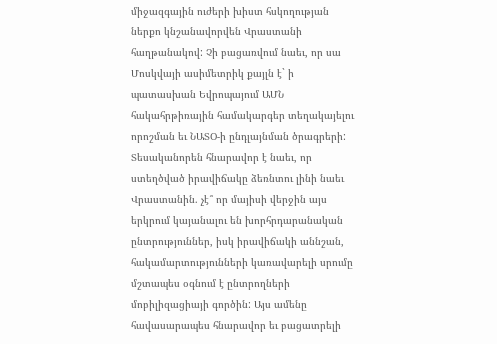միջազգային ուժերի խիստ հսկողության ներքո կնշանավորվեն Վրաստանի հաղթանակով: Չի բացառվում նաեւ, որ սա Մոսկվայի ասիմետրիկ քայլն է` ի պատասխան Եվրոպայում ԱՄՆ հակահրթիռային համակարգեր տեղակայելու որոշման եւ ՆԱՏՕ-ի ընդլայնման ծրագրերի: Տեսականորեն հնարավոր է նաեւ, որ ստեղծված իրավիճակը ձեռնտու լինի նաեւ Վրաստանին. չէ՞ որ մայիսի վերջին այս երկրում կայանալու են խորհրդարանական ընտրություններ, իսկ իրավիճակի աննշան, հակամարտությունների կառավարելի սրումը մշտապես օգնում է ընտրողների մոբիլիզացիայի գործին: Այս ամենը հավասարապես հնարավոր եւ բացատրելի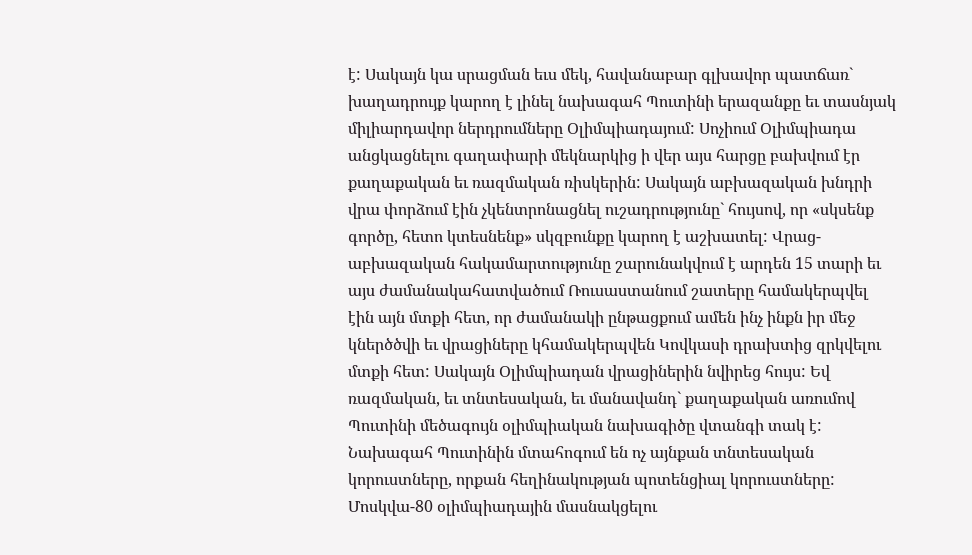է: Սակայն կա սրացման եւս մեկ, հավանաբար գլխավոր պատճառ` խաղադրույք կարող է լինել նախագահ Պուտինի երազանքը եւ տասնյակ միլիարդավոր ներդրումները Օլիմպիադայում: Սոչիում Օլիմպիադա անցկացնելու գաղափարի մեկնարկից ի վեր այս հարցը բախվում էր քաղաքական եւ ռազմական ռիսկերին: Սակայն աբխազական խնդրի վրա փորձում էին չկենտրոնացնել ուշադրությունը` հույսով, որ «սկսենք գործը, հետո կտեսնենք» սկզբունքը կարող է աշխատել: Վրաց-աբխազական հակամարտությունը շարունակվում է արդեն 15 տարի եւ այս ժամանակահատվածում Ռուսաստանում շատերը համակերպվել էին այն մտքի հետ, որ ժամանակի ընթացքում ամեն ինչ ինքն իր մեջ կներծծվի եւ վրացիները կհամակերպվեն Կովկասի դրախտից զրկվելու մտքի հետ: Սակայն Օլիմպիադան վրացիներին նվիրեց հույս: Եվ ռազմական, եւ տնտեսական, եւ մանավանդ` քաղաքական առումով Պուտինի մեծագույն օլիմպիական նախագիծը վտանգի տակ է: Նախագահ Պուտինին մտահոգում են ոչ այնքան տնտեսական կորուստները, որքան հեղինակության պոտենցիալ կորուստները: Մոսկվա-80 օլիմպիադային մասնակցելու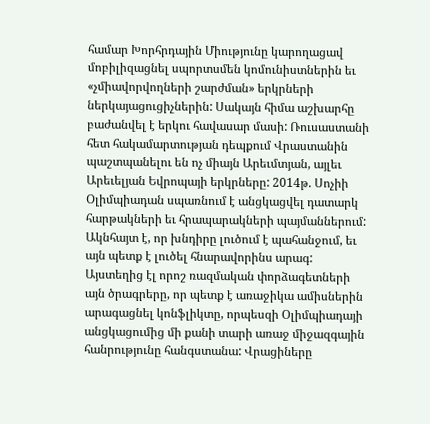համար Խորհրդային Միությունը կարողացավ մոբիլիզացնել սպորտսմեն կոմունիստներին եւ «չմիավորվողների շարժման» երկրների ներկայացուցիչներին: Սակայն հիմա աշխարհը բաժանվել է երկու հավասար մասի: Ռուսաստանի հետ հակամարտության դեպքում Վրաստանին պաշտպանելու են ոչ միայն Արեւմտյան, այլեւ Արեւելյան Եվրոպայի երկրները: 2014թ. Սոչիի Օլիմպիադան սպառնում է անցկացվել դատարկ հարթակների եւ հրապարակների պայմաններում: Ակնհայտ է, որ խնդիրը լուծում է պահանջում, եւ այն պետք է լուծել հնարավորինս արագ: Այստեղից էլ որոշ ռազմական փորձագետների այն ծրագրերը, որ պետք է առաջիկա ամիսներին արագացնել կոնֆլիկտը, որպեսզի Օլիմպիադայի անցկացումից մի քանի տարի առաջ միջազգային հանրությունը հանգստանա: Վրացիները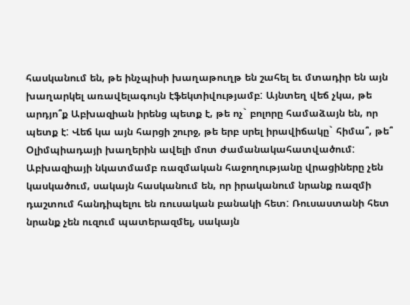հասկանում են, թե ինչպիսի խաղաթուղթ են շահել եւ մտադիր են այն խաղարկել առավելագույն էֆեկտիվությամբ: Այնտեղ վեճ չկա, թե արդյո՞ք Աբխազիան իրենց պետք է, թե ոչ` բոլորը համաձայն են, որ պետք է: Վեճ կա այն հարցի շուրջ, թե երբ սրել իրավիճակը` հիմա՞, թե՞ Օլիմպիադայի խաղերին ավելի մոտ ժամանակահատվածում: Աբխազիայի նկատմամբ ռազմական հաջողությանը վրացիները չեն կասկածում, սակայն հասկանում են, որ իրականում նրանք ռազմի դաշտում հանդիպելու են ռուսական բանակի հետ: Ռուսաստանի հետ նրանք չեն ուզում պատերազմել, սակայն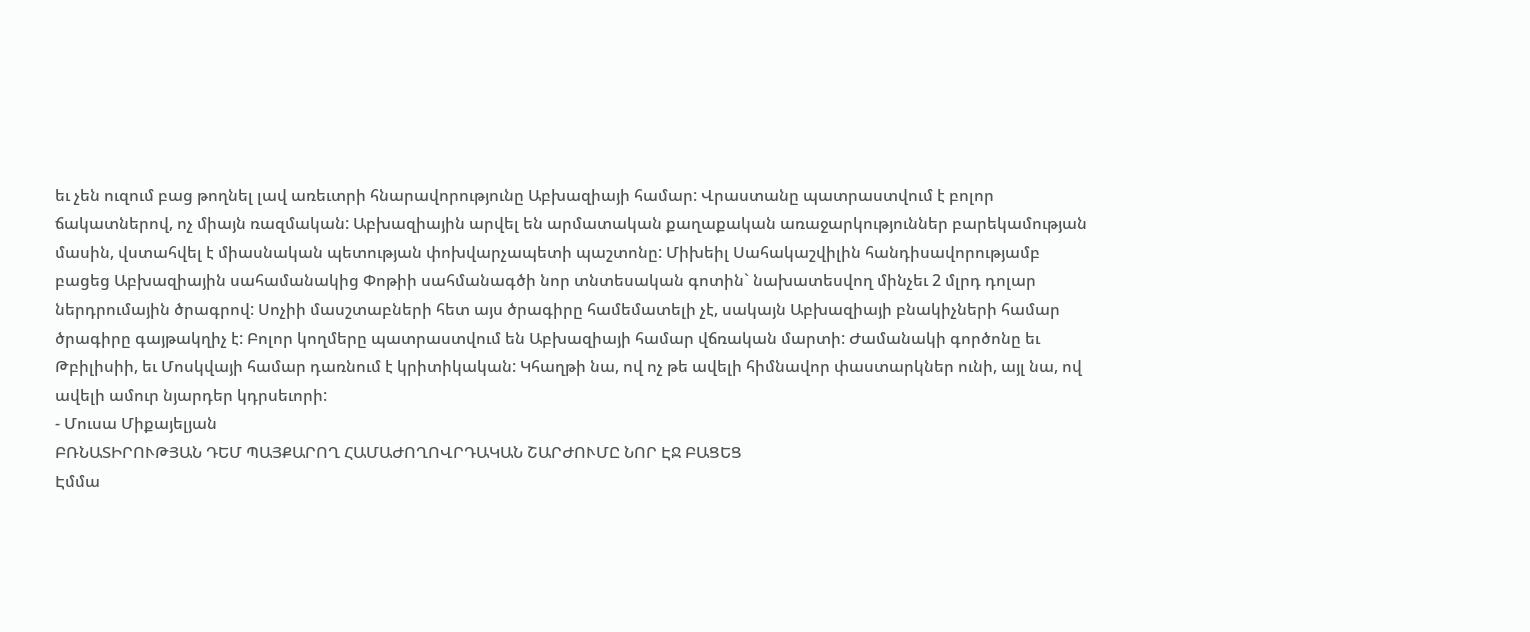եւ չեն ուզում բաց թողնել լավ առեւտրի հնարավորությունը Աբխազիայի համար: Վրաստանը պատրաստվում է բոլոր ճակատներով, ոչ միայն ռազմական: Աբխազիային արվել են արմատական քաղաքական առաջարկություններ բարեկամության մասին, վստահվել է միասնական պետության փոխվարչապետի պաշտոնը: Միխեիլ Սահակաշվիլին հանդիսավորությամբ բացեց Աբխազիային սահամանակից Փոթիի սահմանագծի նոր տնտեսական գոտին` նախատեսվող մինչեւ 2 մլրդ դոլար ներդրումային ծրագրով: Սոչիի մասշտաբների հետ այս ծրագիրը համեմատելի չէ, սակայն Աբխազիայի բնակիչների համար ծրագիրը գայթակղիչ է: Բոլոր կողմերը պատրաստվում են Աբխազիայի համար վճռական մարտի: Ժամանակի գործոնը եւ Թբիլիսիի, եւ Մոսկվայի համար դառնում է կրիտիկական: Կհաղթի նա, ով ոչ թե ավելի հիմնավոր փաստարկներ ունի, այլ նա, ով ավելի ամուր նյարդեր կդրսեւորի:
- Մուսա Միքայելյան
ԲՌՆԱՏԻՐՈՒԹՅԱՆ ԴԵՄ ՊԱՅՔԱՐՈՂ ՀԱՄԱԺՈՂՈՎՐԴԱԿԱՆ ՇԱՐԺՈՒՄԸ ՆՈՐ ԷՋ ԲԱՑԵՑ
Էմմա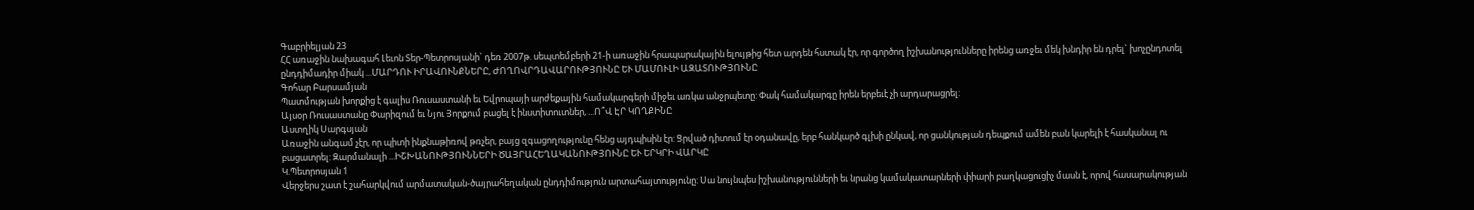Գաբրիելյան 23
ՀՀ առաջին նախագահ Լեւոն Տեր-Պետրոսյանի` դեռ 2007թ. սեպտեմբերի 21-ի առաջին հրապարակային ելույթից հետ արդեն հստակ էր, որ գործող իշխանությունները իրենց առջեւ մեկ խնդիր են դրել` խոչընդոտել ընդդիմադիր միակ ...ՄԱՐԴՈՒ ԻՐԱՎՈՒՆՔՆԵՐԸ, ԺՈՂՈՎՐԴԱՎԱՐՈՒԹՅՈՒՆԸ ԵՒ ՄԱՄՈՒԼԻ ԱԶԱՏՈՒԹՅՈՒՆԸ
Գոհար Բարսամյան
Պատմության խորքից է գալիս Ռուսաստանի եւ Եվրոպայի արժեքային համակարգերի միջեւ առկա անջրպետը: Փակ համակարգը իրեն երբեւէ չի արդարացրել:
Այսօր Ռուսաստանը Փարիզում եւ Նյու Յորքում բացել է ինստիտուտներ, ...Ո՞Վ ԷՐ ԿՈՂՔԻՆԸ
Աստղիկ Սարգսյան
Առաջին անգամ չէր, որ պիտի ինքնաթիռով թռչեր, բայց զգացողությունը հենց այդպիսին էր: Ցրված դիտում էր օդանավը, երբ հանկարծ գլխի ընկավ, որ ցանկության դեպքում ամեն բան կարելի է հասկանալ ու բացատրել: Զարմանալի ...ԻՇԽԱՆՈՒԹՅՈՒՆՆԵՐԻ ԾԱՅՐԱՀԵՂԱԿԱՆՈՒԹՅՈՒՆԸ ԵՒ ԵՐԿՐԻ ՎԱՐԿԸ
Կ.Պետրոսյան 1
Վերջերս շատ է շահարկվում արմատական-ծայրահեղական ընդդիմություն արտահայտությունը: Սա նույնպես իշխանությունների եւ նրանց կամակատարների փիարի բաղկացուցիչ մասն է, որով հասարակության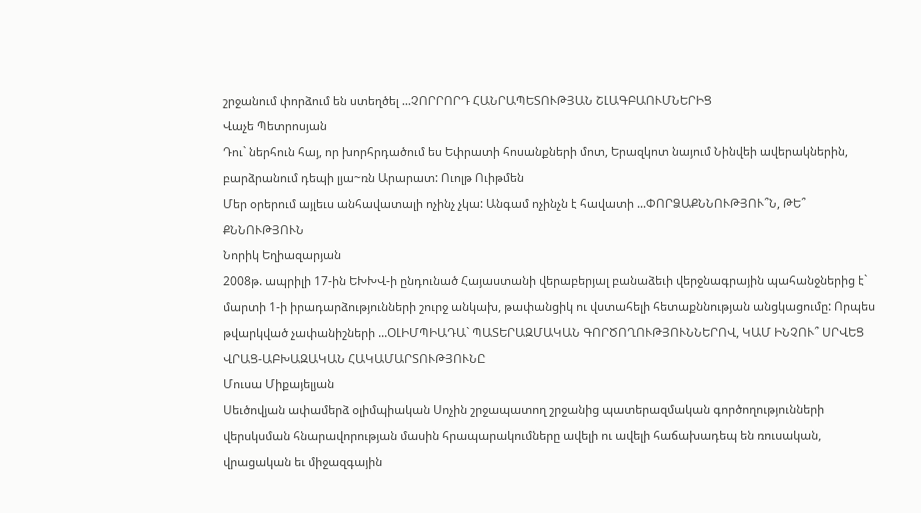շրջանում փորձում են ստեղծել ...ՉՈՐՐՈՐԴ ՀԱՆՐԱՊԵՏՈՒԹՅԱՆ ՇԼԱԳԲԱՈՒՄՆԵՐԻՑ
Վաչե Պետրոսյան
Դու` ներհուն հայ, որ խորհրդածում ես Եփրատի հոսանքների մոտ, Երազկոտ նայում Նինվեի ավերակներին, բարձրանում դեպի լյա~ռն Արարատ: Ուոլթ Ուիթմեն
Մեր օրերում այլեւս անհավատալի ոչինչ չկա: Անգամ ոչինչն է հավատի ...ՓՈՐՁԱՔՆՆՈՒԹՅՈՒ՞Ն, ԹԵ՞ ՔՆՆՈՒԹՅՈՒՆ
Նորիկ Եղիազարյան
2008թ. ապրիլի 17-ին ԵԽԽՎ-ի ընդունած Հայաստանի վերաբերյալ բանաձեւի վերջնագրային պահանջներից է` մարտի 1-ի իրադարձությունների շուրջ անկախ, թափանցիկ ու վստահելի հետաքննության անցկացումը: Որպես թվարկված չափանիշների ...ՕԼԻՄՊԻԱԴԱ` ՊԱՏԵՐԱԶՄԱԿԱՆ ԳՈՐԾՈՂՈՒԹՅՈՒՆՆԵՐՈՎ, ԿԱՄ ԻՆՉՈՒ՞ ՍՐՎԵՑ ՎՐԱՑ-ԱԲԽԱԶԱԿԱՆ ՀԱԿԱՄԱՐՏՈՒԹՅՈՒՆԸ
Մուսա Միքայելյան
Սեւծովյան ափամերձ օլիմպիական Սոչին շրջապատող շրջանից պատերազմական գործողությունների վերսկսման հնարավորության մասին հրապարակումները ավելի ու ավելի հաճախադեպ են ռուսական, վրացական եւ միջազգային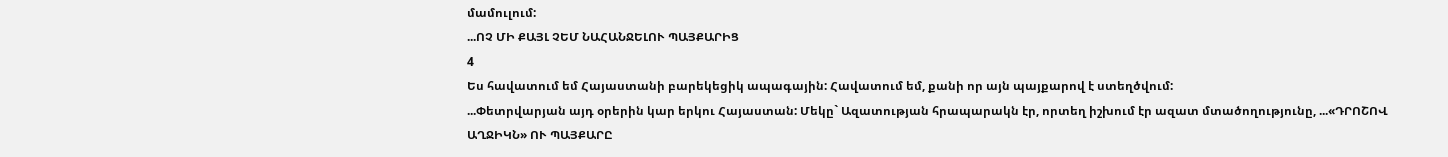մամուլում:
...ՈՉ ՄԻ ՔԱՅԼ ՉԵՄ ՆԱՀԱՆՋԵԼՈՒ ՊԱՅՔԱՐԻՑ
4
Ես հավատում եմ Հայաստանի բարեկեցիկ ապագային: Հավատում եմ, քանի որ այն պայքարով է ստեղծվում:
...Փետրվարյան այդ օրերին կար երկու Հայաստան: Մեկը` Ազատության հրապարակն էր, որտեղ իշխում էր ազատ մտածողությունը, ...«ԴՐՈՇՈՎ ԱՂՋԻԿՆ» ՈՒ ՊԱՅՔԱՐԸ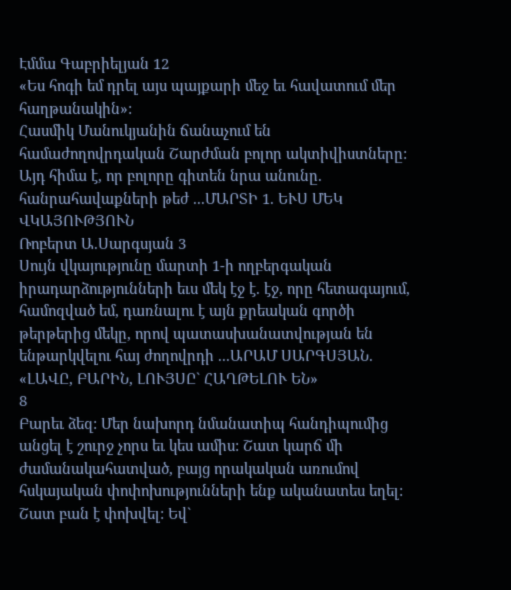Էմմա Գաբրիելյան 12
«Ես հոգի եմ դրել այս պայքարի մեջ եւ հավատում մեր հաղթանակին»:
Հասմիկ Մանուկյանին ճանաչում են համաժողովրդական Շարժման բոլոր ակտիվիստները: Այդ հիմա է, որ բոլորը գիտեն նրա անունը. հանրահավաքների թեժ ...ՄԱՐՏԻ 1. ԵՒՍ ՄԵԿ ՎԿԱՅՈՒԹՅՈՒՆ
Ռոբերտ Ա.Սարգսյան 3
Սույն վկայությունը մարտի 1-ի ողբերգական իրադարձությունների եւս մեկ էջ է. էջ, որը հետագայում, համոզված եմ, դառնալու է այն քրեական գործի թերթերից մեկը, որով պատասխանատվության են ենթարկվելու հայ ժողովրդի ...ԱՐԱՄ ՍԱՐԳՍՅԱՆ. «ԼԱՎԸ, ԲԱՐԻՆ, ԼՈՒՅՍԸ` ՀԱՂԹԵԼՈՒ ԵՆ»
8
Բարեւ ձեզ: Մեր նախորդ նմանատիպ հանդիպումից անցել է շուրջ չորս եւ կես ամիս: Շատ կարճ մի ժամանակահատված, բայց որակական առումով հսկայական փոփոխությունների ենք ականատես եղել: Շատ բան է փոխվել: Եվ`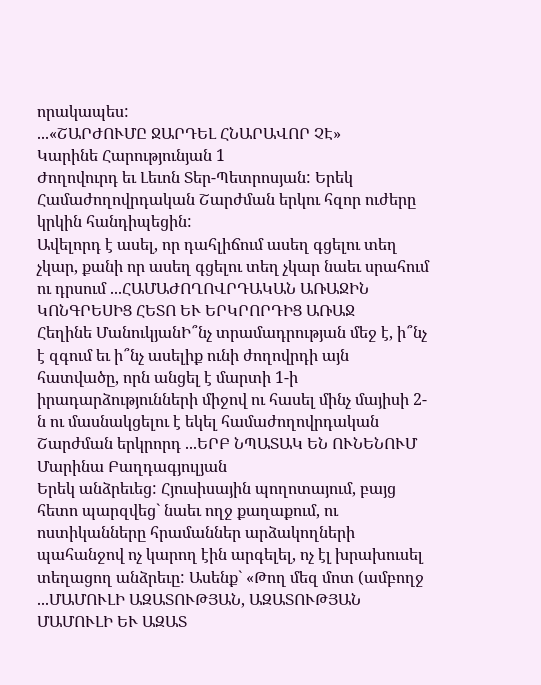որակապես:
...«ՇԱՐԺՈՒՄԸ ՋԱՐԴԵԼ ՀՆԱՐԱՎՈՐ ՉԷ»
Կարինե Հարությունյան 1
Ժողովուրդ եւ Լեւոն Տեր-Պետրոսյան: Երեկ Համաժողովրդական Շարժման երկու հզոր ուժերը կրկին հանդիպեցին:
Ավելորդ է ասել, որ դահլիճում ասեղ գցելու տեղ չկար, քանի որ ասեղ գցելու տեղ չկար նաեւ սրահում ու դրսում ...ՀԱՄԱԺՈՂՈՎՐԴԱԿԱՆ ԱՌԱՋԻՆ ԿՈՆԳՐԵՍԻՑ ՀԵՏՈ ԵՒ ԵՐԿՐՈՐԴԻՑ ԱՌԱՋ
Հեղինե ՄանուկյանԻ՞նչ տրամադրության մեջ է, ի՞նչ է զգում եւ ի՞նչ ասելիք ունի ժողովրդի այն հատվածը, որն անցել է մարտի 1-ի իրադարձությունների միջով ու հասել մինչ մայիսի 2-ն ու մասնակցելու է եկել համաժողովրդական Շարժման երկրորդ ...ԵՐԲ ՆՊԱՏԱԿ ԵՆ ՈՒՆԵՆՈՒՄ
Մարինա Բաղդագյուլյան
Երեկ անձրեւեց: Հյուսիսային պողոտայում, բայց հետո պարզվեց` նաեւ ողջ քաղաքում, ու ոստիկանները հրամաններ արձակողների պահանջով ոչ կարող էին արգելել, ոչ էլ խրախուսել տեղացող անձրեւը: Ասենք` «Թող մեզ մոտ (ամբողջ ...ՄԱՄՈՒԼԻ ԱԶԱՏՈՒԹՅԱՆ, ԱԶԱՏՈՒԹՅԱՆ ՄԱՄՈՒԼԻ ԵՒ ԱԶԱՏ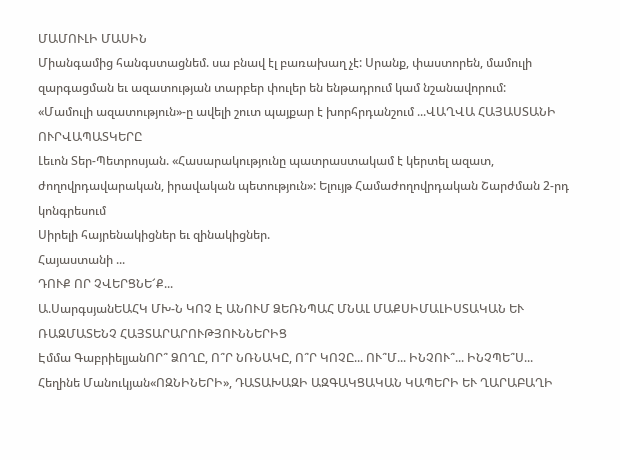ՄԱՄՈՒԼԻ ՄԱՍԻՆ
Միանգամից հանգստացնեմ. սա բնավ էլ բառախաղ չէ: Սրանք, փաստորեն, մամուլի զարգացման եւ ազատության տարբեր փուլեր են ենթադրում կամ նշանավորում:
«Մամուլի ազատություն»-ը ավելի շուտ պայքար է խորհրդանշում ...ՎԱՂՎԱ ՀԱՅԱՍՏԱՆԻ ՈՒՐՎԱՊԱՏԿԵՐԸ
Լեւոն Տեր-Պետրոսյան. «Հասարակությունը պատրաստակամ է կերտել ազատ, ժողովրդավարական, իրավական պետություն»: Ելույթ Համաժողովրդական Շարժման 2-րդ կոնգրեսում
Սիրելի հայրենակիցներ եւ զինակիցներ.
Հայաստանի ...
ԴՈՒՔ ՈՐ ՉՎԵՐՑՆԵ՜Ք...
Ա.ՍարգսյանԵԱՀԿ ՄԽ-Ն ԿՈՉ Է ԱՆՈՒՄ ՁԵՌՆՊԱՀ ՄՆԱԼ ՄԱՔՍԻՄԱԼԻՍՏԱԿԱՆ ԵՒ ՌԱԶՄԱՏԵՆՉ ՀԱՅՏԱՐԱՐՈՒԹՅՈՒՆՆԵՐԻՑ
Էմմա ԳաբրիելյանՈՐ՞ ՁՈՂԸ, Ո՞Ր ՆՌՆԱԿԸ, Ո՞Ր ԿՈՉԸ... ՈՒ՞Մ... ԻՆՉՈՒ՞... ԻՆՉՊԵ՞Ս...
Հեղինե Մանուկյան«ՈԶՆԻՆԵՐԻ», ԴԱՏԱԽԱԶԻ ԱԶԳԱԿՑԱԿԱՆ ԿԱՊԵՐԻ ԵՒ ՂԱՐԱԲԱՂԻ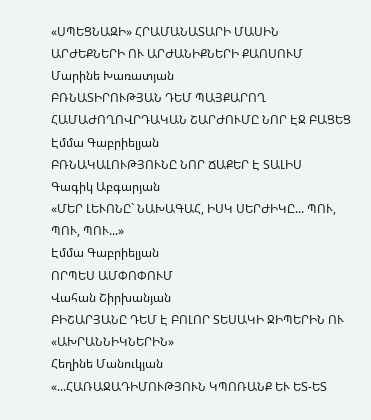«ՍՊԵՑՆԱԶԻ» ՀՐԱՄԱՆԱՏԱՐԻ ՄԱՍԻՆ
ԱՐԺԵՔՆԵՐԻ ՈՒ ԱՐԺԱՆԻՔՆԵՐԻ ՔԱՈՍՈՒՄ
Մարինե Խառատյան
ԲՌՆԱՏԻՐՈՒԹՅԱՆ ԴԵՄ ՊԱՅՔԱՐՈՂ ՀԱՄԱԺՈՂՈՎՐԴԱԿԱՆ ՇԱՐԺՈՒՄԸ ՆՈՐ ԷՋ ԲԱՑԵՑ
Էմմա Գաբրիելյան
ԲՌՆԱԿԱԼՈՒԹՅՈՒՆԸ ՆՈՐ ՃԱՔԵՐ Է ՏԱԼԻՍ
Գագիկ Աբգարյան
«ՄԵՐ ԼԵՒՈՆԸ` ՆԱԽԱԳԱՀ, ԻՍԿ ՍԵՐԺԻԿԸ... ՊՈՒ, ՊՈՒ, ՊՈՒ...»
Էմմա Գաբրիելյան
ՈՐՊԵՍ ԱՄՓՈՓՈՒՄ
Վահան Շիրխանյան
ԲԻՇԱՐՅԱՆԸ ԴԵՄ Է ԲՈԼՈՐ ՏԵՍԱԿԻ ՋԻՊԵՐԻՆ ՈՒ «ԱԽՐԱՆՆԻԿՆԵՐԻՆ»
Հեղինե Մանուկյան
«...ՀԱՌԱՋԱԴԻՄՈՒԹՅՈՒՆ ԿՊՈՌԱՆՔ ԵՒ ԵՏ-ԵՏ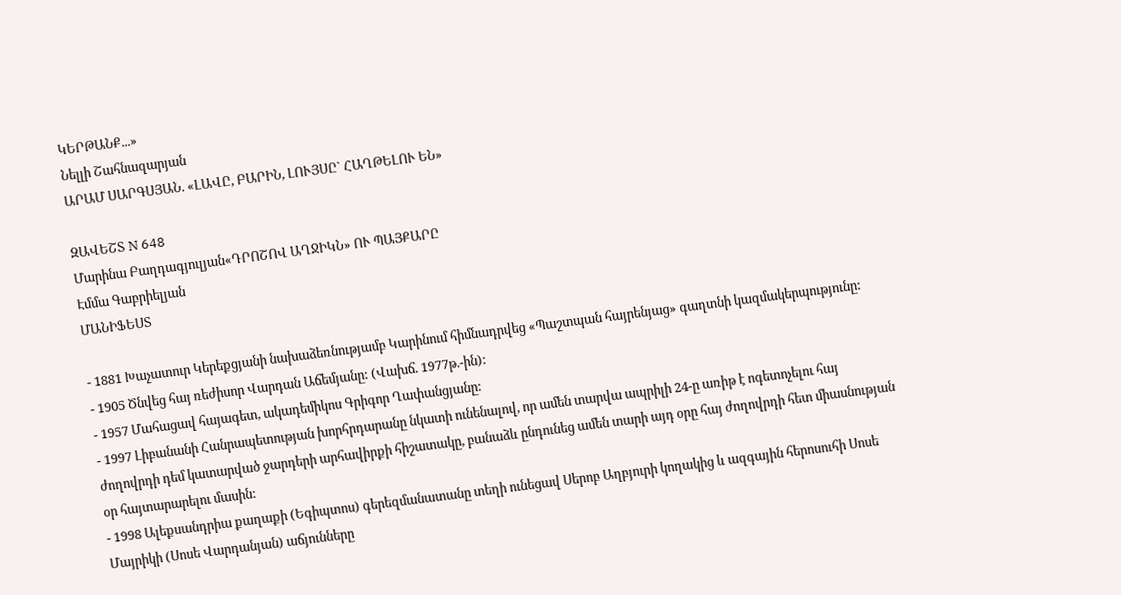ԿԵՐԹԱՆՔ...»
Նելլի Շահնազարյան
ԱՐԱՄ ՍԱՐԳՍՅԱՆ. «ԼԱՎԸ, ԲԱՐԻՆ, ԼՈՒՅՍԸ` ՀԱՂԹԵԼՈՒ ԵՆ»

ԶԱՎԵՇՏ N 648
Մարինա Բաղդագյուլյան«ԴՐՈՇՈՎ ԱՂՋԻԿՆ» ՈՒ ՊԱՅՔԱՐԸ
Էմմա Գաբրիելյան
ՄԱՆԻՖԵՍՏ

- 1881 Խաչատուր Կերեքցյանի նախաձեռնությամբ Կարինում հիմնադրվեց «Պաշտպան հայրենյաց» գաղտնի կազմակերպությունը:
- 1905 Ծնվեց հայ ռեժիսոր Վարդան Աճեմյանը: (Վախճ. 1977թ.-ին):
- 1957 Մահացավ հայագետ, ակադեմիկոս Գրիգոր Ղափանցյանը:
- 1997 Լիբանանի Հանրապետության խորհրդարանը նկատի ունենալով, որ ամեն տարվա ապրիլի 24-ը առիթ է ոգետոչելու հայ ժողովրդի դեմ կատարված ջարդերի արհավիրքի հիշատակը, բանաձև ընդունեց ամեն տարի այդ օրը հայ ժողովրդի հետ միասնության օր հայտարարելու մասին:
- 1998 Ալեքսանդրիա քաղաքի (Եգիպտոս) գերեզմանատանը տեղի ունեցավ Սերոբ Աղբյուրի կողակից և ազգային հերոսուհի Սոսե Մայրիկի (Սոսե Վարդանյան) աճյունները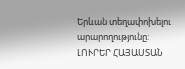Երևան տեղափոխելու արարողությունը:
ԼՈՒՐԵՐ ՀԱՅԱՍՏԱՆ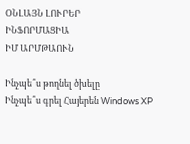ՕՆԼԱՅՆ ԼՈՒՐԵՐ
ԻՆՖՈՐՄԱՑԻԱ
ԻՄ ԱՐՄԹԱՈՒՆ

Ինչպե՞ս թողնել ծխելը
Ինչպե՞ս գրել Հայերեն Windows XP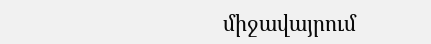միջավայրում